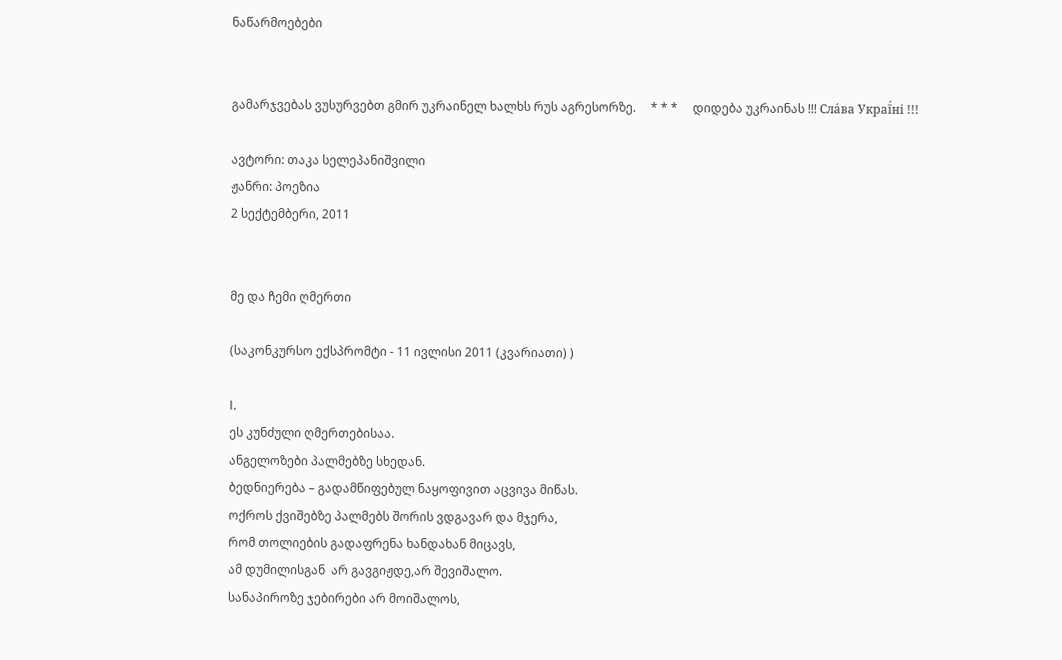ნაწარმოებები


გამარჯვებას ვუსურვებთ გმირ უკრაინელ ხალხს რუს აგრესორზე.     * * *     დიდება უკრაინას !!! Сла́ва Украї́ні !!!

ავტორი: თაკა სელეპანიშვილი
ჟანრი: პოეზია
2 სექტემბერი, 2011


მე და ჩემი ღმერთი

(საკონკურსო ექსპრომტი - 11 ივლისი 2011 (კვარიათი) )

I.
ეს კუნძული ღმერთებისაა.
ანგელოზები პალმებზე სხედან.
ბედნიერება – გადამწიფებულ ნაყოფივით აცვივა მიწას.
ოქროს ქვიშებზე პალმებს შორის ვდგავარ და მჯერა,
რომ თოლიების გადაფრენა ხანდახან მიცავს,
ამ დუმილისგან  არ გავგიჟდე,არ შევიშალო.
სანაპიროზე ჯებირები არ მოიშალოს,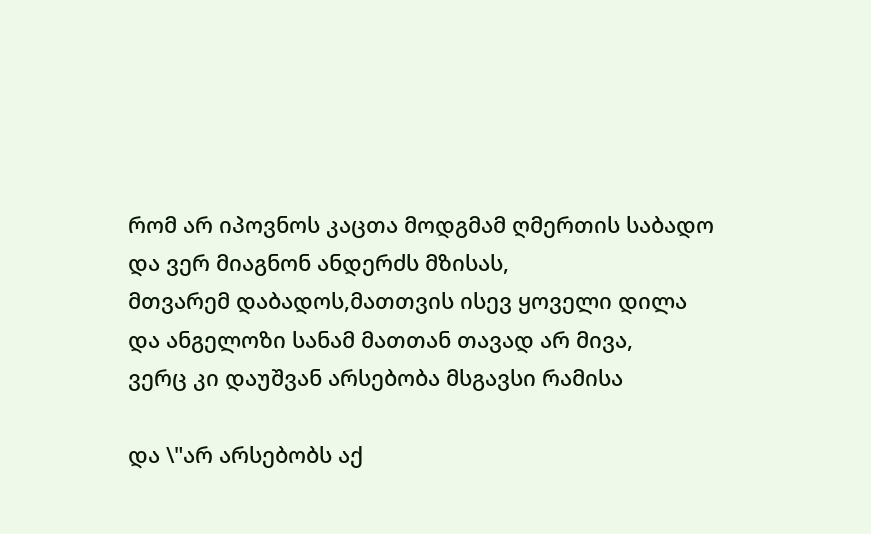რომ არ იპოვნოს კაცთა მოდგმამ ღმერთის საბადო
და ვერ მიაგნონ ანდერძს მზისას,
მთვარემ დაბადოს,მათთვის ისევ ყოველი დილა
და ანგელოზი სანამ მათთან თავად არ მივა,
ვერც კი დაუშვან არსებობა მსგავსი რამისა

და \"არ არსებობს აქ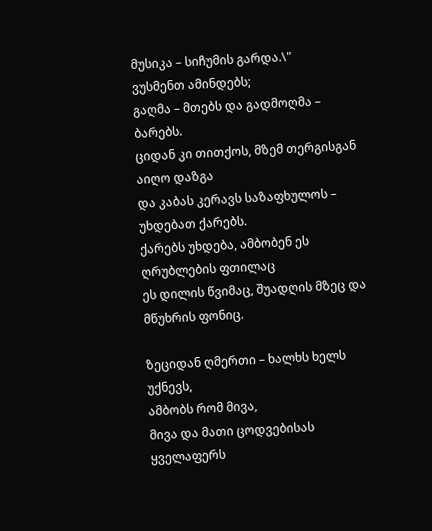მუსიკა – სიჩუმის გარდა.\"
ვუსმენთ ამინდებს;
გაღმა – მთებს და გადმოღმა – ბარებს.
ციდან კი თითქოს, მზემ თერგისგან აიღო დაზგა
და კაბას კერავს საზაფხულოს – უხდებათ ქარებს.
ქარებს უხდება, ამბობენ ეს ღრუბლების ფთილაც
ეს დილის წვიმაც, შუადღის მზეც და მწუხრის ფონიც.

ზეციდან ღმერთი – ხალხს ხელს უქნევს,
ამბობს რომ მივა,
მივა და მათი ცოდვებისას ყველაფერს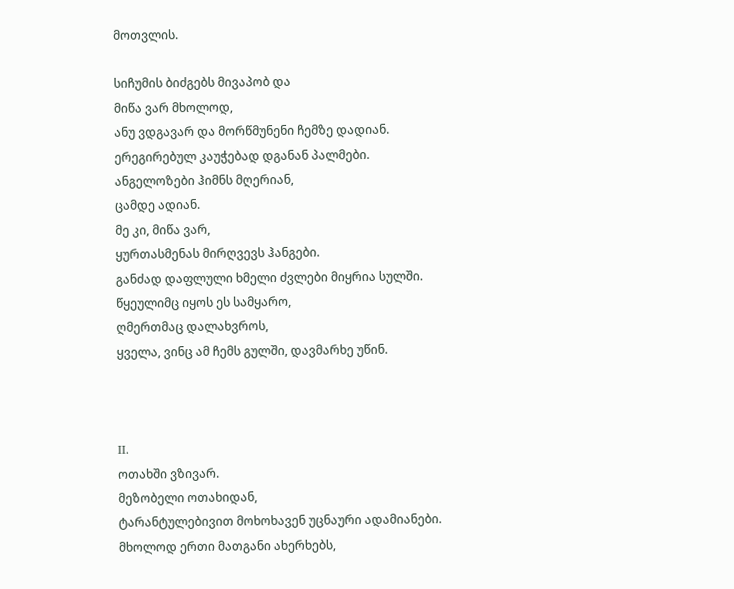მოთვლის.

სიჩუმის ბიძგებს მივაპობ და
მიწა ვარ მხოლოდ,
ანუ ვდგავარ და მორწმუნენი ჩემზე დადიან.
ერეგირებულ კაუჭებად დგანან პალმები.
ანგელოზები ჰიმნს მღერიან,
ცამდე ადიან.
მე კი, მიწა ვარ,
ყურთასმენას მირღვევს ჰანგები.
განძად დაფლული ხმელი ძვლები მიყრია სულში.
წყეულიმც იყოს ეს სამყარო,
ღმერთმაც დალახვროს,
ყველა, ვინც ამ ჩემს გულში, დავმარხე უწინ.



II.
ოთახში ვზივარ.
მეზობელი ოთახიდან,
ტარანტულებივით მოხოხავენ უცნაური ადამიანები.
მხოლოდ ერთი მათგანი ახერხებს,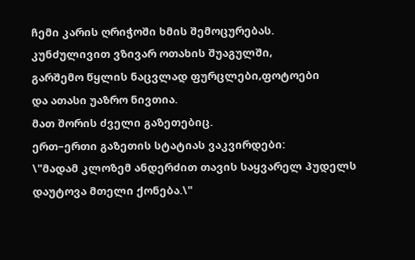ჩემი კარის ღრიჭოში ხმის შემოცურებას.
კუნძულივით ვზივარ ოთახის შუაგულში,
გარშემო წყლის ნაცვლად ფურცლები,ფოტოები
და ათასი უაზრო ნივთია.
მათ შორის ძველი გაზეთებიც.
ერთ–ერთი გაზეთის სტატიას ვაკვირდები:
\"მადამ კლოზემ ანდერძით თავის საყვარელ პუდელს
დაუტოვა მთელი ქონება.\"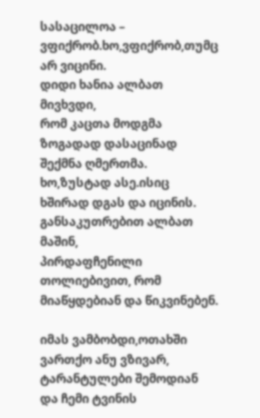სასაცილოა – ვფიქრობ.ხო,ვფიქრობ,თუმც არ ვიცინი.
დიდი ხანია ალბათ მივხვდი,
რომ კაცთა მოდგმა ზოგადად დასაცინად შექმნა ღმერთმა.
ხო,ზუსტად ასე.ისიც ხშირად დგას და იცინის.
განსაკუთრებით ალბათ მაშინ,
პირდაფჩენილი თოლიებივით, რომ მიაწყდებიან და წიკვინებენ.

იმას ვამბობდი,ოთახში ვართქო ანუ ვზივარ,
ტარანტულები შემოდიან
და ჩემი ტვინის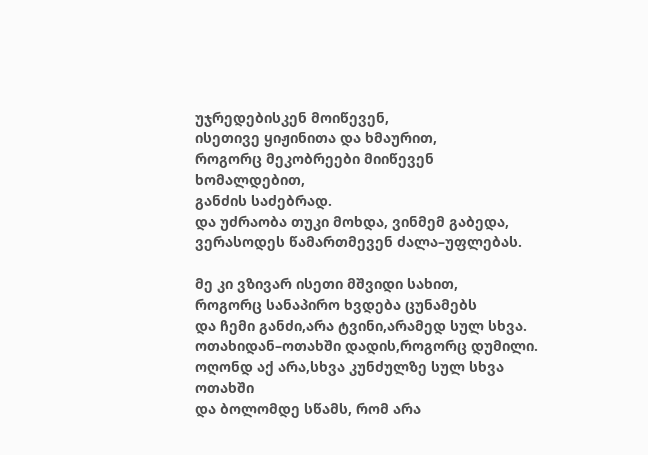უჯრედებისკენ მოიწევენ,
ისეთივე ყიჟინითა და ხმაურით,
როგორც მეკობრეები მიიწევენ ხომალდებით,
განძის საძებრად.
და უძრაობა თუკი მოხდა, ვინმემ გაბედა,
ვერასოდეს წამართმევენ ძალა–უფლებას.

მე კი ვზივარ ისეთი მშვიდი სახით,
როგორც სანაპირო ხვდება ცუნამებს
და ჩემი განძი,არა ტვინი,არამედ სულ სხვა.
ოთახიდან–ოთახში დადის,როგორც დუმილი.
ოღონდ აქ არა,სხვა კუნძულზე სულ სხვა ოთახში
და ბოლომდე სწამს, რომ არა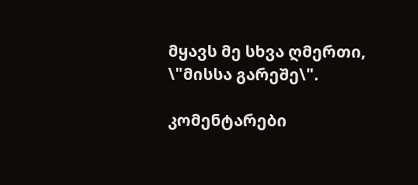მყავს მე სხვა ღმერთი,
\"მისსა გარეშე\".

კომენტარები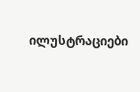ილუსტრაციები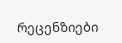რეცენზიები